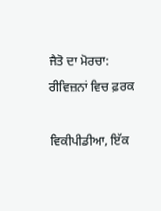ਜੈਤੋ ਦਾ ਮੋਰਚਾ: ਰੀਵਿਜ਼ਨਾਂ ਵਿਚ ਫ਼ਰਕ

ਵਿਕੀਪੀਡੀਆ, ਇੱਕ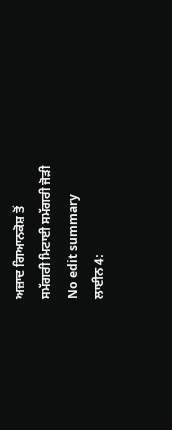ਅਜ਼ਾਦ ਗਿਆਨਕੋਸ਼ ਤੋਂ
ਸਮੱਗਰੀ ਮਿਟਾਈ ਸਮੱਗਰੀ ਜੋੜੀ
No edit summary
ਲਾਈਨ 4: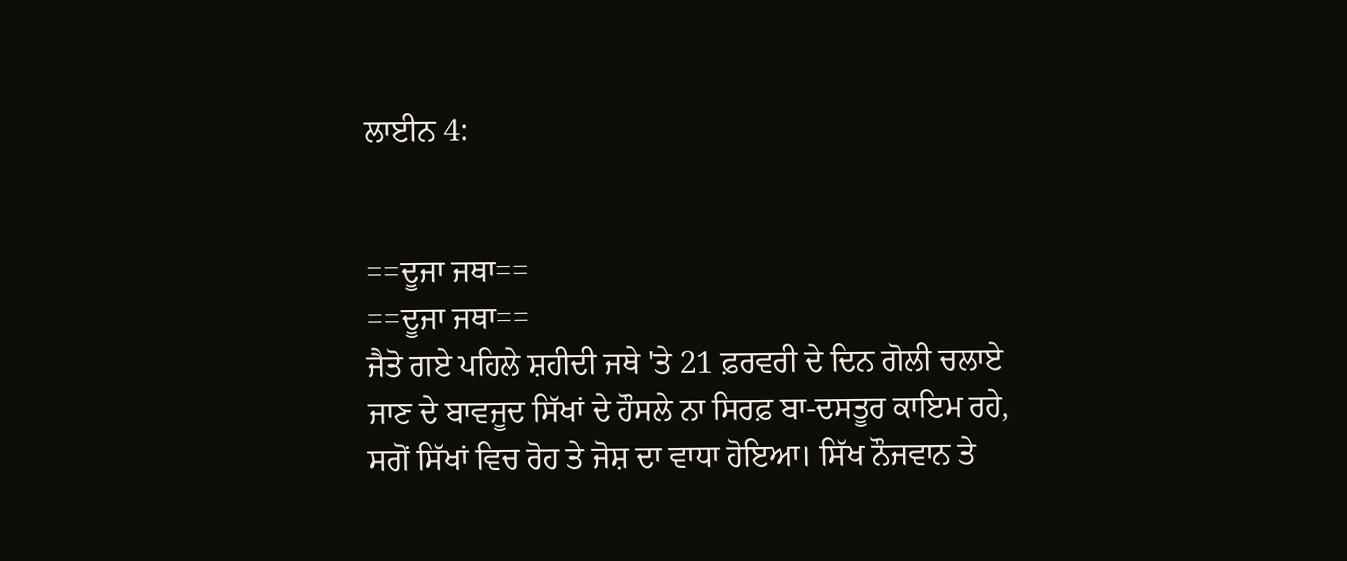ਲਾਈਨ 4:


==ਦੂਜਾ ਜਥਾ==
==ਦੂਜਾ ਜਥਾ==
ਜੈਤੋ ਗਏ ਪਹਿਲੇ ਸ਼ਹੀਦੀ ਜਥੇ 'ਤੇ 21 ਫ਼ਰਵਰੀ ਦੇ ਦਿਨ ਗੋਲੀ ਚਲਾਏ ਜਾਣ ਦੇ ਬਾਵਜੂਦ ਸਿੱਖਾਂ ਦੇ ਹੌਸਲੇ ਨਾ ਸਿਰਫ਼ ਬਾ-ਦਸਤੂਰ ਕਾਇਮ ਰਹੇ, ਸਗੋਂ ਸਿੱਖਾਂ ਵਿਚ ਰੋਹ ਤੇ ਜੋਸ਼ ਦਾ ਵਾਧਾ ਹੋਇਆ। ਸਿੱਖ ਨੌਜਵਾਨ ਤੇ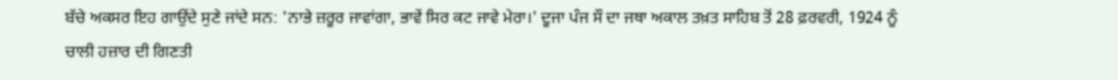ਬੱਚੇ ਅਕਸਰ ਇਹ ਗਾਉਂਦੇ ਸੁਣੇ ਜਾਂਦੇ ਸਨ: 'ਨਾਭੇ ਜ਼ਰੂਰ ਜਾਵਾਂਗਾ, ਭਾਵੇਂ ਸਿਰ ਕਟ ਜਾਵੇ ਮੇਰਾ।' ਦੂਜਾ ਪੰਜ ਸੌ ਦਾ ਜਥਾ ਅਕਾਲ ਤਖ਼ਤ ਸਾਹਿਬ ਤੋਂ 28 ਫ਼ਰਵਰੀ, 1924 ਨੂੰ ਚਾਲੀ ਹਜ਼ਾਰ ਦੀ ਗਿਣਤੀ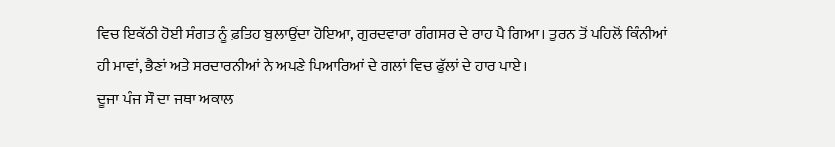ਵਿਚ ਇਕੱਠੀ ਹੋਈ ਸੰਗਤ ਨੂੰ ਫ਼ਤਿਹ ਬੁਲਾਉਂਦਾ ਹੋਇਆ, ਗੁਰਦਵਾਰਾ ਗੰਗਸਰ ਦੇ ਰਾਹ ਪੈ ਗਿਆ। ਤੁਰਨ ਤੋਂ ਪਹਿਲੋਂ ਕਿੰਨੀਆਂ ਹੀ ਮਾਵਾਂ, ਭੈਣਾਂ ਅਤੇ ਸਰਦਾਰਨੀਆਂ ਨੇ ਅਪਣੇ ਪਿਆਰਿਆਂ ਦੇ ਗਲਾਂ ਵਿਚ ਫੁੱਲਾਂ ਦੇ ਹਾਰ ਪਾਏ।
ਦੂਜਾ ਪੰਜ ਸੌ ਦਾ ਜਥਾ ਅਕਾਲ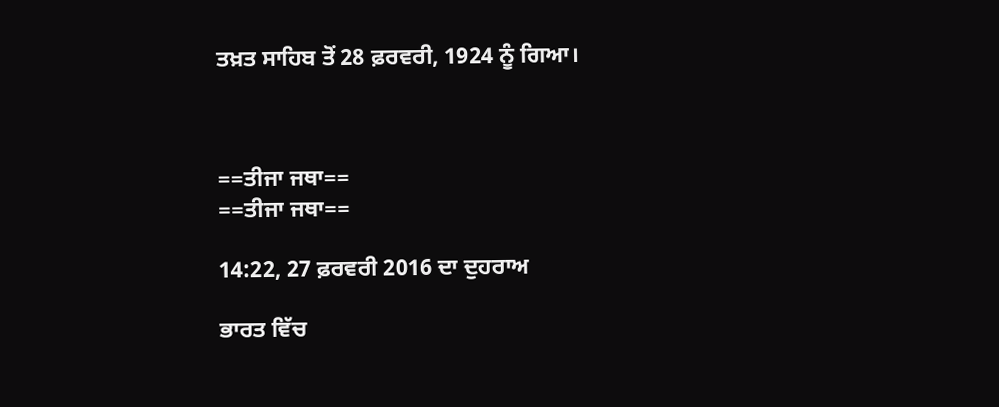ਤਖ਼ਤ ਸਾਹਿਬ ਤੋਂ 28 ਫ਼ਰਵਰੀ, 1924 ਨੂੰ ਗਿਆ।



==ਤੀਜਾ ਜਥਾ==
==ਤੀਜਾ ਜਥਾ==

14:22, 27 ਫ਼ਰਵਰੀ 2016 ਦਾ ਦੁਹਰਾਅ

ਭਾਰਤ ਵਿੱਚ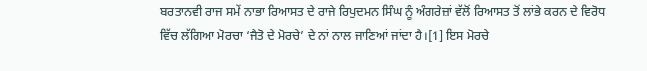ਬਰਤਾਨਵੀ ਰਾਜ ਸਮੇਂ ਨਾਭਾ ਰਿਆਸਤ ਦੇ ਰਾਜੇ ਰਿਪੁਦਮਨ ਸਿੰਘ ਨੂੰ ਅੰਗਰੇਜ਼ਾਂ ਵੱਲੋਂ ਰਿਆਸਤ ਤੋਂ ਲਾਂਭੇ ਕਰਨ ਦੇ ਵਿਰੋਧ ਵਿੱਚ ਲੱਗਿਆ ਮੋਰਚਾ ‘ਜੈਤੋ ਦੇ ਮੋਰਚੇ’ ਦੇ ਨਾਂ ਨਾਲ ਜਾਣਿਆਂ ਜਾਂਦਾ ਹੈ।[1] ਇਸ ਮੋਰਚੇ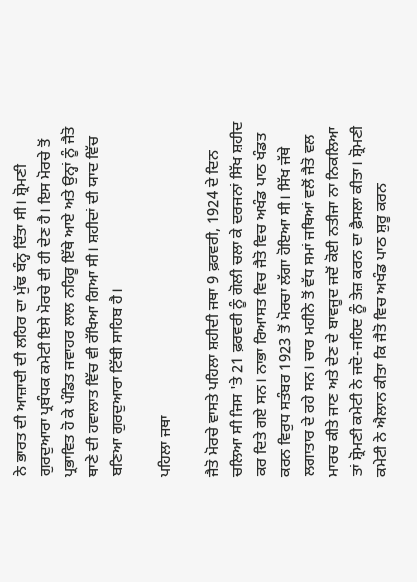ਨੇ ਭਾਰਤ ਦੀ ਆਜ਼ਾਦੀ ਦੀ ਲਹਿਰ ਦਾ ਮੁੱਢ ਬੰਨ੍ਹ ਦਿੱਤਾ ਸੀ। ਸ਼੍ਰੋਮਣੀ ਗੁਰਦੁਆਰਾ ਪ੍ਰਬੰਧਕ ਕਮੇਟੀ ਇਸੇ ਮੋਰਚੇ ਦੀ ਹੀ ਦੇਣ ਹੈ। ਇਸ ਮੋਰਚੇ ਤੋਂ ਪ੍ਰਭਾਵਿਤ ਹੋ ਕੇ ਪੰਡਿਤ ਜਵਾਹਰ ਲਾਲ ਨਹਿਰੂ ਇੱਥੇ ਆਏ ਅਤੇ ਉਨ੍ਹਾਂ ਨੂੰ ਜੈਤੋ ਥਾਣੇ ਦੀ ਹਵਾਲਾਤ ਵਿੱਚ ਵੀ ਰੱਖਿਆ ਗਿਆ ਸੀ। ਸ਼ਹੀਦਾਂ ਦੀ ਯਾਦ ਵਿੱਚ ਬਣਿਆ ਗੁਰਦੁਆਰਾ ਟਿੱਬੀ ਸਾਹਿਬ ਹੈ।

ਪਹਿਲਾ ਜਥਾ

ਜੈਤੋ ਮੋਰਚੇ ਵਾਸਤੇ ਪਹਿਲਾ ਸ਼ਹੀਦੀ ਜਥਾ 9 ਫ਼ਰਵਰੀ, 1924 ਦੇ ਦਿਨ ਚਲਿਆ ਸੀ ਜਿਸ 'ਤੇ 21 ਫ਼ਰਵਰੀ ਨੂੰ ਗੋਲੀ ਚਲਾ ਕੇ ਦਰਜਨਾਂ ਸਿੱਖ ਸ਼ਹੀਦ ਕਰ ਦਿਤੇ ਗਏ ਸਨ। ਨਾਭਾ ਰਿਆਸਤ ਵਿਚ ਜੈਤੋ ਵਿਚ ਅਖੰਡ ਪਾਠ ਖੰਡਤ ਕਰਨ ਵਿਰੁਧ ਸਤੰਬਰ 1923 ਤੋਂ ਮੋਰਚਾ ਲੱਗਾ ਹੋਇਆ ਸੀ। ਸਿੱਖ ਜੱਥੇ ਲਗਾਤਾਰ ਦੇ ਰਹੇ ਸਨ। ਚਾਰ ਮਹੀਨੇ ਤੋਂ ਵੱਧ ਸਮਾਂ ਜਥਿਆਂ ਵਲੋਂ ਜੈਤੋ ਵਲ ਮਾਰਚ ਕੀਤੇ ਜਾਣ ਅਤੇ ਦੇਣ ਦੇ ਬਾਵਜੂਦ ਜਦੋਂ ਕੋਈ ਨਤੀਜਾ ਨਾ ਨਿਕਲਿਆ ਤਾਂ ਸ਼੍ਰੋਮਣੀ ਕਮੇਟੀ ਨੇ ਜਦੋ-ਜਹਿਦ ਨੂੰ ਤੇਜ਼ ਕਰਨ ਦਾ ਫ਼ੈਸਲਾ ਕੀਤਾ। ਸ਼੍ਰੋਮਣੀ ਕਮੇਟੀ ਨੇ ਐਲਾਨ ਕੀਤਾ ਕਿ ਜੈਤੋ ਵਿਚ ਅਖੰਡ ਪਾਠ ਸ਼ੁਰੂ ਕਰਨ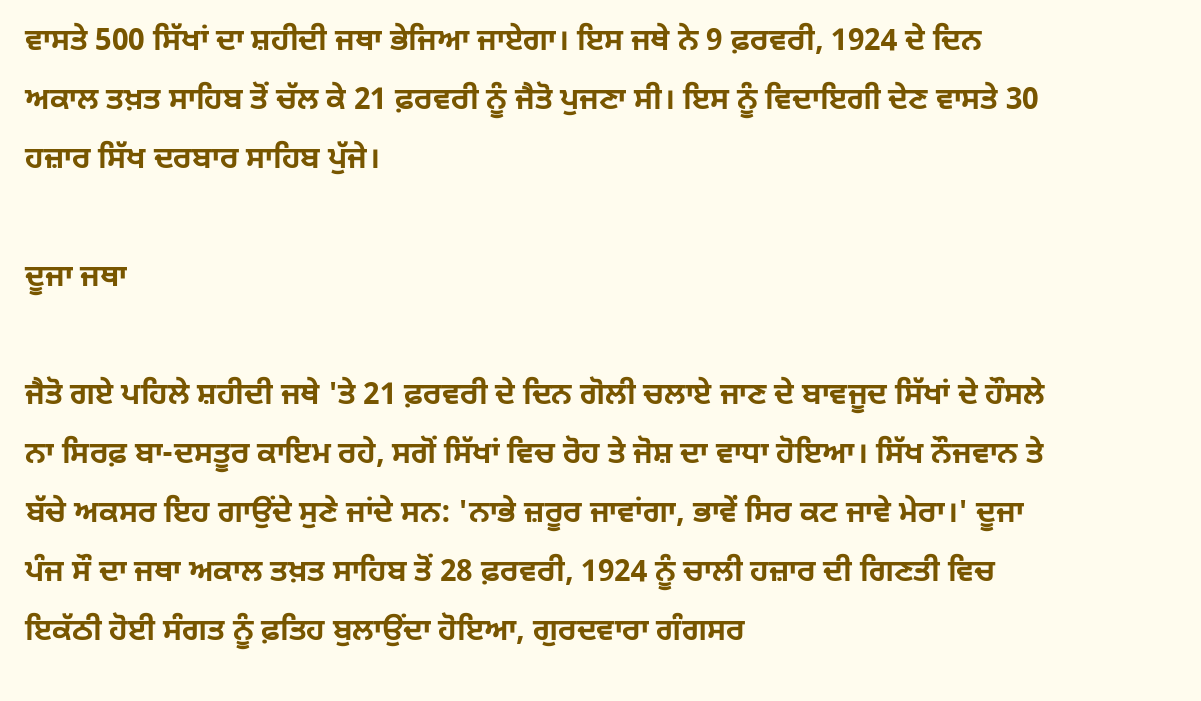ਵਾਸਤੇ 500 ਸਿੱਖਾਂ ਦਾ ਸ਼ਹੀਦੀ ਜਥਾ ਭੇਜਿਆ ਜਾਏਗਾ। ਇਸ ਜਥੇ ਨੇ 9 ਫ਼ਰਵਰੀ, 1924 ਦੇ ਦਿਨ ਅਕਾਲ ਤਖ਼ਤ ਸਾਹਿਬ ਤੋਂ ਚੱਲ ਕੇ 21 ਫ਼ਰਵਰੀ ਨੂੰ ਜੈਤੋ ਪੁਜਣਾ ਸੀ। ਇਸ ਨੂੰ ਵਿਦਾਇਗੀ ਦੇਣ ਵਾਸਤੇ 30 ਹਜ਼ਾਰ ਸਿੱਖ ਦਰਬਾਰ ਸਾਹਿਬ ਪੁੱਜੇ।

ਦੂਜਾ ਜਥਾ

ਜੈਤੋ ਗਏ ਪਹਿਲੇ ਸ਼ਹੀਦੀ ਜਥੇ 'ਤੇ 21 ਫ਼ਰਵਰੀ ਦੇ ਦਿਨ ਗੋਲੀ ਚਲਾਏ ਜਾਣ ਦੇ ਬਾਵਜੂਦ ਸਿੱਖਾਂ ਦੇ ਹੌਸਲੇ ਨਾ ਸਿਰਫ਼ ਬਾ-ਦਸਤੂਰ ਕਾਇਮ ਰਹੇ, ਸਗੋਂ ਸਿੱਖਾਂ ਵਿਚ ਰੋਹ ਤੇ ਜੋਸ਼ ਦਾ ਵਾਧਾ ਹੋਇਆ। ਸਿੱਖ ਨੌਜਵਾਨ ਤੇ ਬੱਚੇ ਅਕਸਰ ਇਹ ਗਾਉਂਦੇ ਸੁਣੇ ਜਾਂਦੇ ਸਨ: 'ਨਾਭੇ ਜ਼ਰੂਰ ਜਾਵਾਂਗਾ, ਭਾਵੇਂ ਸਿਰ ਕਟ ਜਾਵੇ ਮੇਰਾ।' ਦੂਜਾ ਪੰਜ ਸੌ ਦਾ ਜਥਾ ਅਕਾਲ ਤਖ਼ਤ ਸਾਹਿਬ ਤੋਂ 28 ਫ਼ਰਵਰੀ, 1924 ਨੂੰ ਚਾਲੀ ਹਜ਼ਾਰ ਦੀ ਗਿਣਤੀ ਵਿਚ ਇਕੱਠੀ ਹੋਈ ਸੰਗਤ ਨੂੰ ਫ਼ਤਿਹ ਬੁਲਾਉਂਦਾ ਹੋਇਆ, ਗੁਰਦਵਾਰਾ ਗੰਗਸਰ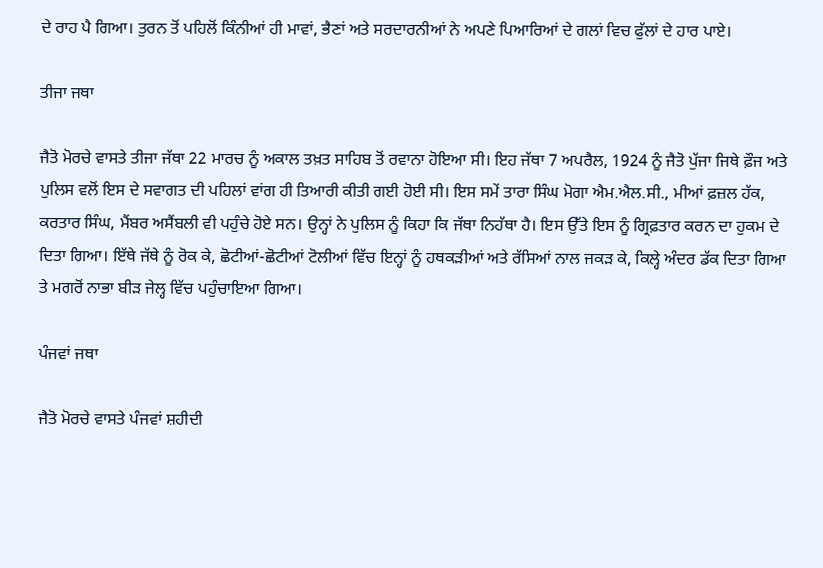ਦੇ ਰਾਹ ਪੈ ਗਿਆ। ਤੁਰਨ ਤੋਂ ਪਹਿਲੋਂ ਕਿੰਨੀਆਂ ਹੀ ਮਾਵਾਂ, ਭੈਣਾਂ ਅਤੇ ਸਰਦਾਰਨੀਆਂ ਨੇ ਅਪਣੇ ਪਿਆਰਿਆਂ ਦੇ ਗਲਾਂ ਵਿਚ ਫੁੱਲਾਂ ਦੇ ਹਾਰ ਪਾਏ।

ਤੀਜਾ ਜਥਾ

ਜੈਤੋ ਮੋਰਚੇ ਵਾਸਤੇ ਤੀਜਾ ਜੱਥਾ 22 ਮਾਰਚ ਨੂੰ ਅਕਾਲ ਤਖ਼ਤ ਸਾਹਿਬ ਤੋਂ ਰਵਾਨਾ ਹੋਇਆ ਸੀ। ਇਹ ਜੱਥਾ 7 ਅਪਰੈਲ, 1924 ਨੂੰ ਜੈਤੋ ਪੁੱਜਾ ਜਿਥੇ ਫ਼ੌਜ ਅਤੇ ਪੁਲਿਸ ਵਲੋਂ ਇਸ ਦੇ ਸਵਾਗਤ ਦੀ ਪਹਿਲਾਂ ਵਾਂਗ ਹੀ ਤਿਆਰੀ ਕੀਤੀ ਗਈ ਹੋਈ ਸੀ। ਇਸ ਸਮੇਂ ਤਾਰਾ ਸਿੰਘ ਮੋਗਾ ਐਮ.ਐਲ.ਸੀ., ਮੀਆਂ ਫ਼ਜ਼ਲ ਹੱਕ, ਕਰਤਾਰ ਸਿੰਘ, ਮੈਂਬਰ ਅਸੈਂਬਲੀ ਵੀ ਪਹੁੰਚੇ ਹੋਏ ਸਨ। ਉਨ੍ਹਾਂ ਨੇ ਪੁਲਿਸ ਨੂੰ ਕਿਹਾ ਕਿ ਜੱਥਾ ਨਿਹੱਥਾ ਹੈ। ਇਸ ਉੱਤੇ ਇਸ ਨੂੰ ਗ੍ਰਿਫ਼ਤਾਰ ਕਰਨ ਦਾ ਹੁਕਮ ਦੇ ਦਿਤਾ ਗਿਆ। ਇੱਥੇ ਜੱਥੇ ਨੂੰ ਰੋਕ ਕੇ, ਛੋਟੀਆਂ-ਛੋਟੀਆਂ ਟੋਲੀਆਂ ਵਿੱਚ ਇਨ੍ਹਾਂ ਨੂੰ ਹਥਕੜੀਆਂ ਅਤੇ ਰੱਸਿਆਂ ਨਾਲ ਜਕੜ ਕੇ, ਕਿਲ੍ਹੇ ਅੰਦਰ ਡੱਕ ਦਿਤਾ ਗਿਆ ਤੇ ਮਗਰੋਂ ਨਾਭਾ ਬੀੜ ਜੇਲ੍ਹ ਵਿੱਚ ਪਹੁੰਚਾਇਆ ਗਿਆ।

ਪੰਜਵਾਂ ਜਥਾ

ਜੈਤੋ ਮੋਰਚੇ ਵਾਸਤੇ ਪੰਜਵਾਂ ਸ਼ਹੀਦੀ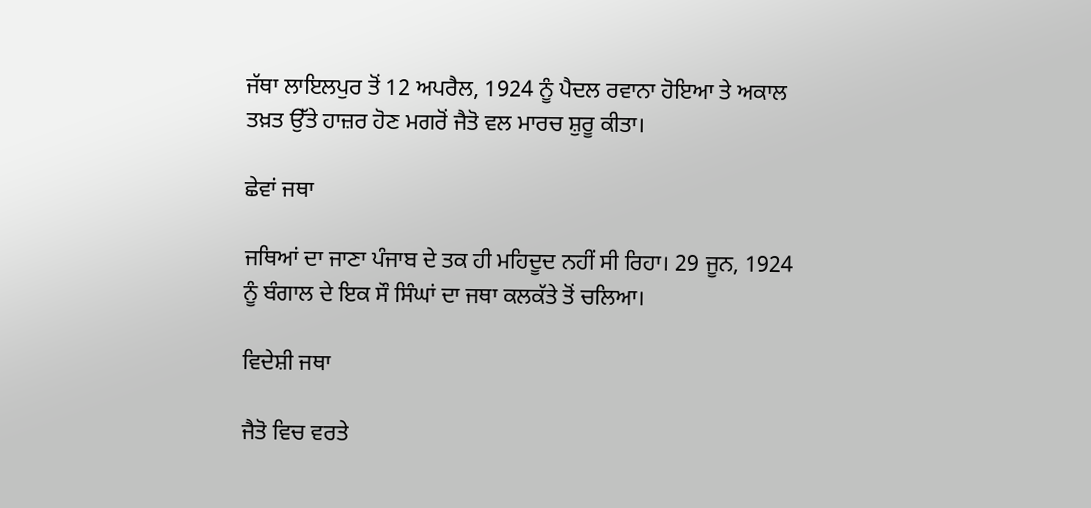ਜੱਥਾ ਲਾਇਲਪੁਰ ਤੋਂ 12 ਅਪਰੈਲ, 1924 ਨੂੰ ਪੈਦਲ ਰਵਾਨਾ ਹੋਇਆ ਤੇ ਅਕਾਲ ਤਖ਼ਤ ਉੱਤੇ ਹਾਜ਼ਰ ਹੋਣ ਮਗਰੋਂ ਜੈਤੋ ਵਲ ਮਾਰਚ ਸ਼ੁਰੂ ਕੀਤਾ।

ਛੇਵਾਂ ਜਥਾ

ਜਥਿਆਂ ਦਾ ਜਾਣਾ ਪੰਜਾਬ ਦੇ ਤਕ ਹੀ ਮਹਿਦੂਦ ਨਹੀਂ ਸੀ ਰਿਹਾ। 29 ਜੂਨ, 1924 ਨੂੰ ਬੰਗਾਲ ਦੇ ਇਕ ਸੌ ਸਿੰਘਾਂ ਦਾ ਜਥਾ ਕਲਕੱਤੇ ਤੋਂ ਚਲਿਆ।

ਵਿਦੇਸ਼ੀ ਜਥਾ

ਜੈਤੋ ਵਿਚ ਵਰਤੇ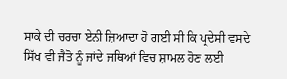ਸਾਕੇ ਦੀ ਚਰਚਾ ਏਨੀ ਜ਼ਿਆਦਾ ਹੋ ਗਈ ਸੀ ਕਿ ਪ੍ਰਦੇਸੀ ਵਸਦੇ ਸਿੱਖ ਵੀ ਜੈਤੋ ਨੂੰ ਜਾਂਦੇ ਜਥਿਆਂ ਵਿਚ ਸ਼ਾਮਲ ਹੋਣ ਲਈ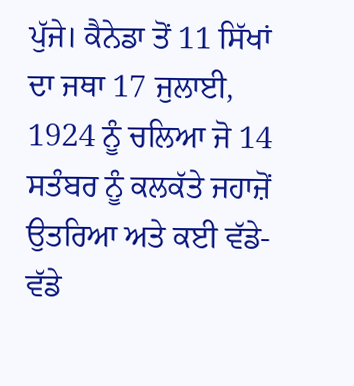ਪੁੱਜੇ। ਕੈਨੇਡਾ ਤੋਂ 11 ਸਿੱਖਾਂ ਦਾ ਜਥਾ 17 ਜੁਲਾਈ, 1924 ਨੂੰ ਚਲਿਆ ਜੋ 14 ਸਤੰਬਰ ਨੂੰ ਕਲਕੱਤੇ ਜਹਾਜ਼ੋਂ ਉਤਰਿਆ ਅਤੇ ਕਈ ਵੱਡੇ-ਵੱਡੇ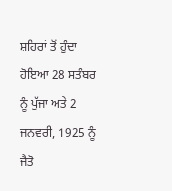ਸ਼ਹਿਰਾਂ ਤੋਂ ਹੁੰਦਾ ਹੋਇਆ 28 ਸਤੰਬਰ ਨੂੰ ਪੁੱਜਾ ਅਤੇ 2 ਜਨਵਰੀ, 1925 ਨੂੰ ਜੈਤੋ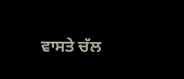ਵਾਸਤੇ ਚੱਲ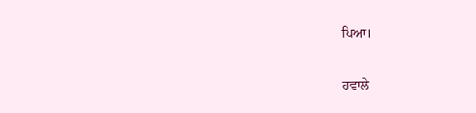ਪਿਆ।


ਹਵਾਲੇ